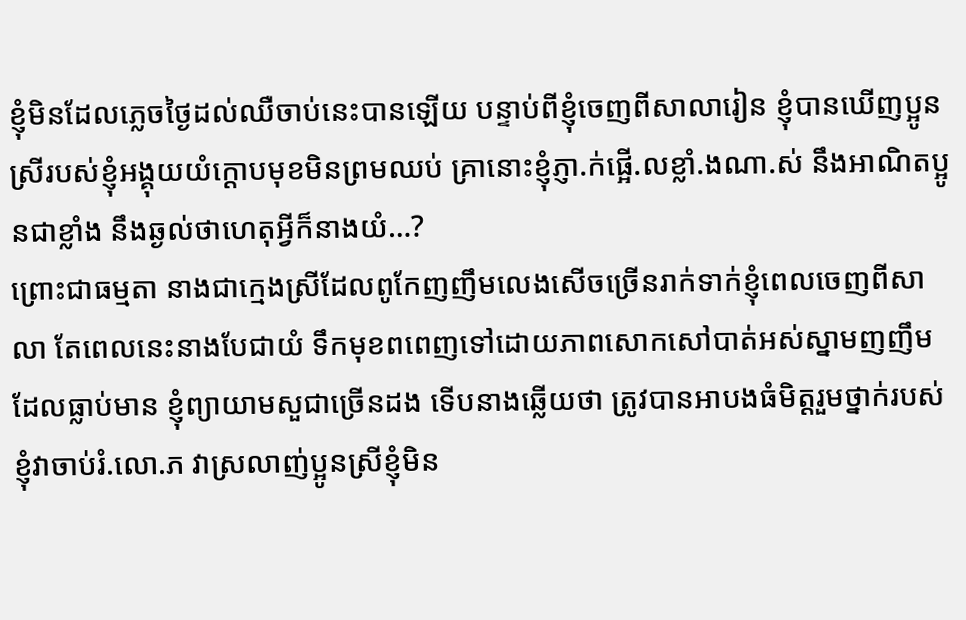ខ្ញុំមិនដែលភ្លេចថ្ងៃដល់ឈឺចាប់នេះបានឡើយ បន្ទាប់ពីខ្ញុំចេញពីសាលារៀន ខ្ញុំបានឃើញប្អូនស្រីរបស់ខ្ញុំអង្គុយយំក្ដោបមុខមិនព្រមឈប់ គ្រានោះខ្ញុំភ្ញា.ក់ផ្អើ.លខ្លាំ.ងណា.ស់ នឹងអាណិតប្អូនជាខ្លាំង នឹងឆ្ងល់ថាហេតុអ្វីក៏នាងយំ…?
ព្រោះជាធម្មតា នាងជាក្មេងស្រីដែលពូកែញញឹមលេងសើចច្រើនរាក់ទាក់ខ្ញុំពេលចេញពីសាលា តែពេលនេះនាងបែជាយំ ទឹកមុខពពេញទៅដោយភាពសោកសៅបាត់អស់ស្នាមញញឹមដែលធ្លាប់មាន ខ្ញុំព្យាយាមសួជាច្រើនដង ទើបនាងឆ្លើយថា ត្រូវបានអាបងធំមិត្តរួមថ្នាក់របស់ខ្ញុំវាចាប់រំ.លោ.ភ វាស្រលាញ់ប្អូនស្រីខ្ញុំមិន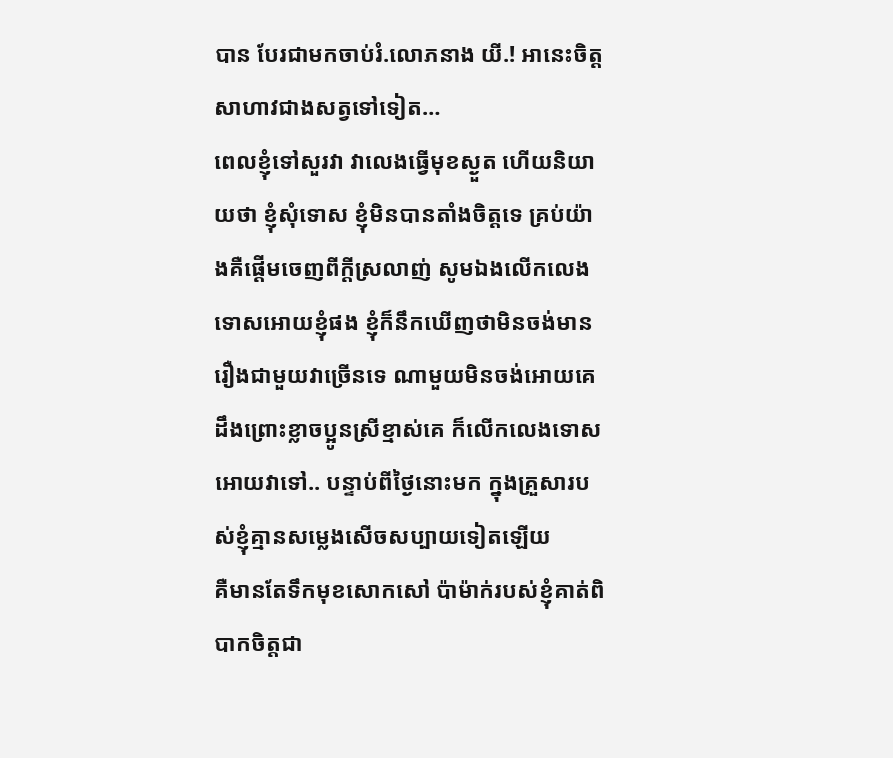បាន បែរជាមកចាប់រំ.លោភនាង យី.! អានេះចិត្តសាហាវជាងសត្វទៅទៀត…
ពេលខ្ញុំទៅសួរវា វាលេងធ្វើមុខស្ងួត ហើយនិយាយថា ខ្ញុំសុំទោស ខ្ញុំមិនបានតាំងចិត្តទេ គ្រប់យ៉ាងគឺផ្ដើមចេញពីក្ដីស្រលាញ់ សូមឯងលើកលេងទោសអោយខ្ញុំផង ខ្ញុំក៏នឹកឃើញថាមិនចង់មានរឿងជាមួយវាច្រើនទេ ណាមួយមិនចង់អោយគេដឹងព្រោះខ្លាចប្អូនស្រីខ្មាស់គេ ក៏លើកលេងទោសអោយវាទៅ.. បន្ទាប់ពីថ្ងៃនោះមក ក្នុងគ្រួសារបស់ខ្ញុំគ្មានសម្លេងសើចសប្បាយទៀតឡើយ
គឺមានតែទឹកមុខសោកសៅ ប៉ាម៉ាក់របស់ខ្ញុំគាត់ពិបាកចិត្តជា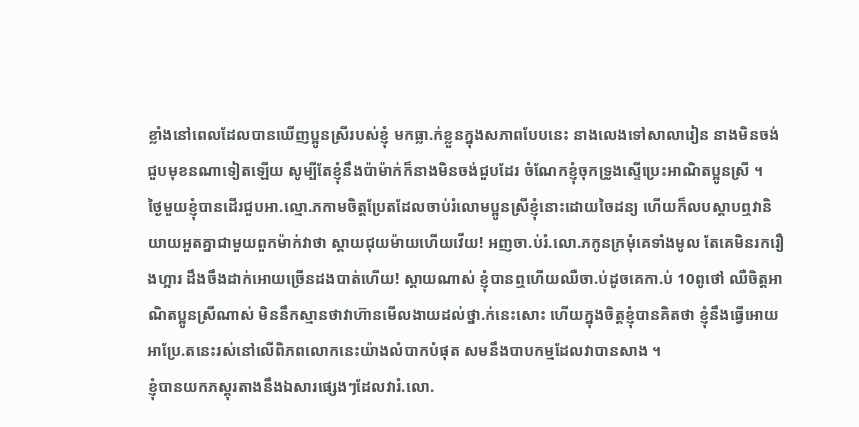ខ្លាំងនៅពេលដែលបានឃើញប្អូនស្រីរបស់ខ្ញុំ មកធ្លា.ក់ខ្លួនក្នុងសភាពបែបនេះ នាងលេងទៅសាលារៀន នាងមិនចង់ជួបមុខនណាទៀតឡើយ សូម្បីតែខ្ញុំនឹងប៉ាម៉ាក់ក៏នាងមិនចង់ជួបដែរ ចំណែកខ្ញុំចុកទ្រូងស្ទើប្រេះអាណិតប្អូនស្រី ។
ថ្ងៃមួយខ្ញុំបានដើរជួបអា.ល្មោ.ភកាមចិត្តប្រែតដែលចាប់រំលោមប្អូនស្រីខ្ញុំនោះដោយចៃដន្យ ហើយក៏លបស្ដាបឮវានិយាយអួតគ្នាជាមួយពួកម៉ាក់វាថា ស្ដាយជុយម៉ាយហើយវើយ! អញចា.ប់រំ.លោ.ភកូនក្រមុំគេទាំងមូល តែគេមិនរករឿងហ្អារ ដឹងចឹងដាក់អោយច្រើនដងបាត់ហើយ! ស្ដាយណាស់ ខ្ញុំបានឮហើយឈឺចា.ប់ដូចគេកា.ប់ 10ពូថៅ ឈឺចិត្តអាណិតប្អូនស្រីណាស់ មិននឹកស្មានថាវាហ៊ានមើលងាយដល់ថ្នា.ក់នេះសោះ ហើយក្នុងចិត្តខ្ញុំបានគិតថា ខ្ញុំនឹងធ្វើអោយអាប្រែ.តនេះរស់នៅលើពិភពលោកនេះយ៉ាងលំបាកបំផុត សមនឹងបាបកម្មដែលវាបានសាង ។
ខ្ញុំបានយកភស្តុរតាងនឹងឯសារផ្សេងៗដែលវារំ.លោ.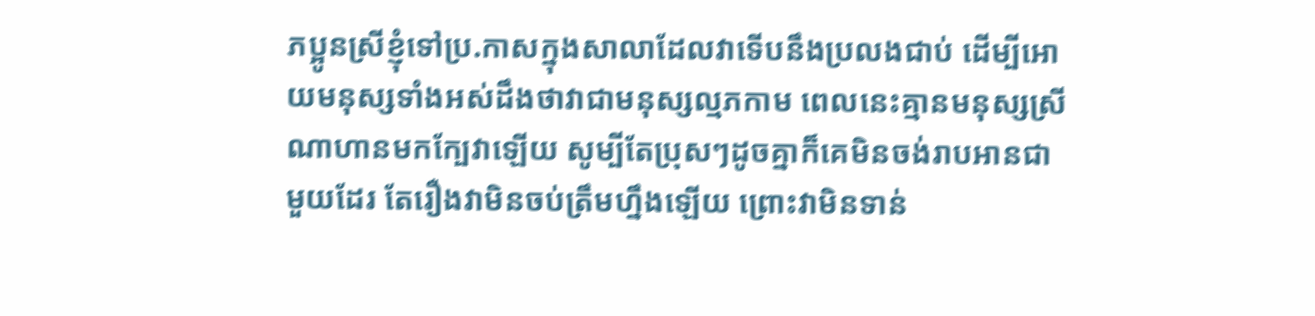ភប្អូនស្រីខ្ញុំទៅប្រ.កាសក្នុងសាលាដែលវាទើបនឹងប្រលងជាប់ ដើម្បីអោយមនុស្សទាំងអស់ដឹងថាវាជាមនុស្សល្មភកាម ពេលនេះគ្មានមនុស្សស្រីណាហានមកក្បែវាឡើយ សូម្បីតែប្រុសៗដូចគ្នាក៏គេមិនចង់រាបអានជាមួយដែរ តែរឿងវាមិនចប់ត្រឹមហ្នឹងឡើយ ព្រោះវាមិនទាន់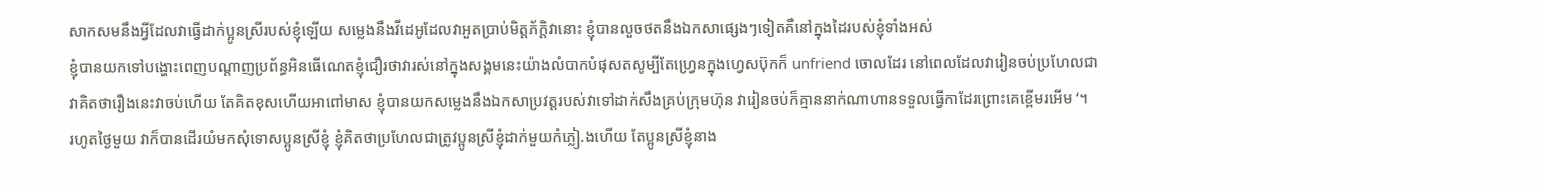សាកសមនឹងអ្វីដែលវាធ្វើដាក់ប្អូនស្រីរបស់ខ្ញុំឡើយ សម្លេងនឹងវីដេអូដែលវាអួតប្រាប់មិត្តភ័ក្តិវានោះ ខ្ញុំបានលួចថតនឹងឯកសាផ្សេងៗទៀតគឺនៅក្នុងដៃរបស់ខ្ញុំទាំងអស់
ខ្ញុំបានយកទៅបង្ហោះពេញបណ្ដាញប្រព័ន្ធអិនធើណេតខ្ញុំជឿរថាវារស់នៅក្នុងសង្គមនេះយ៉ាងលំបាកបំផុសតសូម្បីតែហ្វ្រេនក្នុងហ្វេសប៊ុកក៏ unfriend ចោលដែរ នៅពេលដែលវារៀនចប់ប្រហែលជាវាគិតថារឿងនេះវាចប់ហើយ តែគិតខុសហើយអាពៅមាស ខ្ញុំបានយកសម្លេងនឹងឯកសាប្រវត្តរបស់វាទៅដាក់សឹងគ្រប់ក្រុមហ៊ុន វារៀនចប់ក៏គ្មាននាក់ណាហានទទួលធ្វើកាដែរព្រោះគេខ្ពើមរអើម ‘។
រហូតថ្ងៃមួយ វាក៏បានដើរយំមកសុំទោសប្អូនស្រីខ្ញុំ ខ្ញុំគិតថាប្រហែលជាត្រូវប្អូនស្រីខ្ញុំដាក់មួយកំភ្លៀ.ងហើយ តែប្អូនស្រីខ្ញុំនាង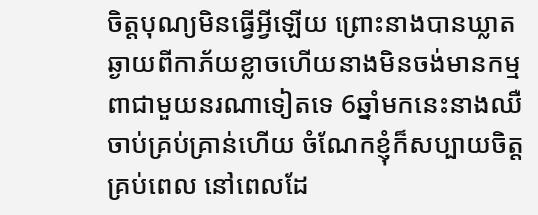ចិត្តបុណ្យមិនធ្វើអ្វីឡើយ ព្រោះនាងបានឃ្លាតឆ្ងាយពីកាភ័យខ្លាចហើយនាងមិនចង់មានកម្មពាជាមួយនរណាទៀតទេ 6ឆ្នាំមកនេះនាងឈឺចាប់គ្រប់គ្រាន់ហើយ ចំណែកខ្ញុំក៏សប្បាយចិត្តគ្រប់ពេល នៅពេលដែ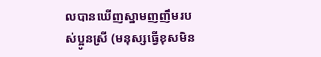លបានឃើញស្នាមញញឹមរបស់ប្អូនស្រី (មនុស្សធ្វើខុសមិន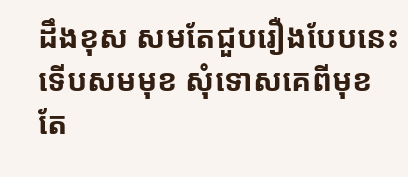ដឹងខុស សមតែជួបរឿងបែបនេះទើបសមមុខ សុំទោសគេពីមុខ តែ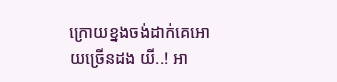ក្រោយខ្នងចង់ដាក់គេអោយច្រើនដង យី..! អា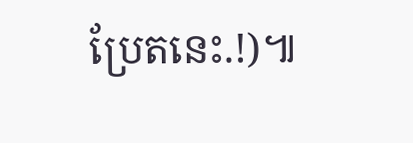ប្រែតនេះ.!)៕